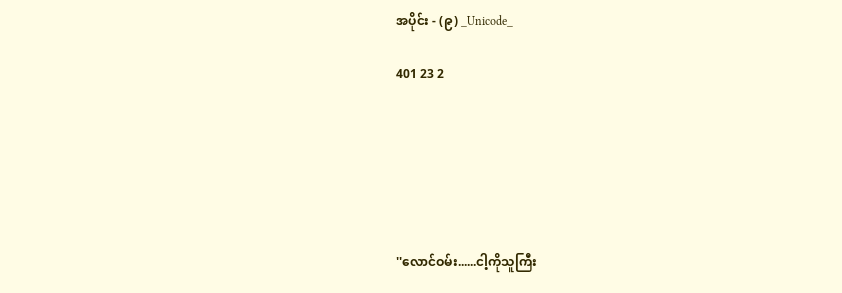အပိုင်း - (၉) _Unicode_

401 23 2






''လောင်ဝမ်း......ငါ့ကိုသူကြီး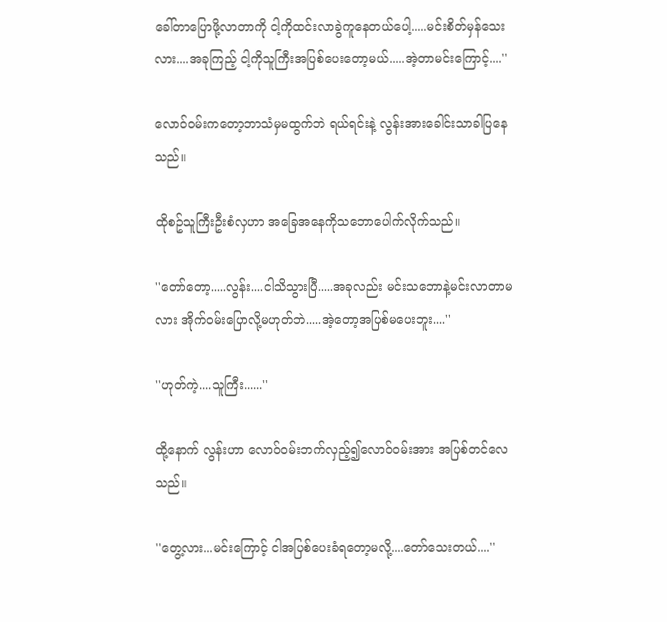ခေါ်တာပြောဖို့လာတာကို ငါ့ကိုထင်းလာခွဲကူနေတယ်ပေါ့.....မင်းစိတ်မှန်သေးလား....အခုကြည့် ငါ့ကိုသူကြီးအပြစ်ပေးတော့မယ်.....အဲ့တာမင်းကြောင့်....''

လောဝ်ဝမ်းကတော့ဘာသံမှမထွက်ဘဲ ရယ်ရင်းနဲ့ လွန်းအားခေါင်းသာခါပြနေသည်။

ထိုစဥ်သူကြီးဦးစံလှဟာ အခြေအနေကိုသဘောပေါက်လိုက်သည်။

''တော်တော့.....လွန်း....ငါသိသွားပြီ.....အခုလည်း မင်းသဘောနဲ့မင်းလာတာမလား အိုက်ဝမ်းပြောလို့မဟုတ်ဘဲ.....အဲ့တော့အပြစ်မပေးဘူး....''

''ဟုတ်ကဲ့....သူကြီး......''

ထို့နောက် လွန်းဟာ လောဝ်ဝမ်းဘက်လှည့်၍လောဝ်ဝမ်းအား အပြစ်တင်လေသည်။

''တွေ့လား...မင်းကြောင့် ငါအပြစ်ပေးခံရတော့မလို့....တော်သေးတယ်....''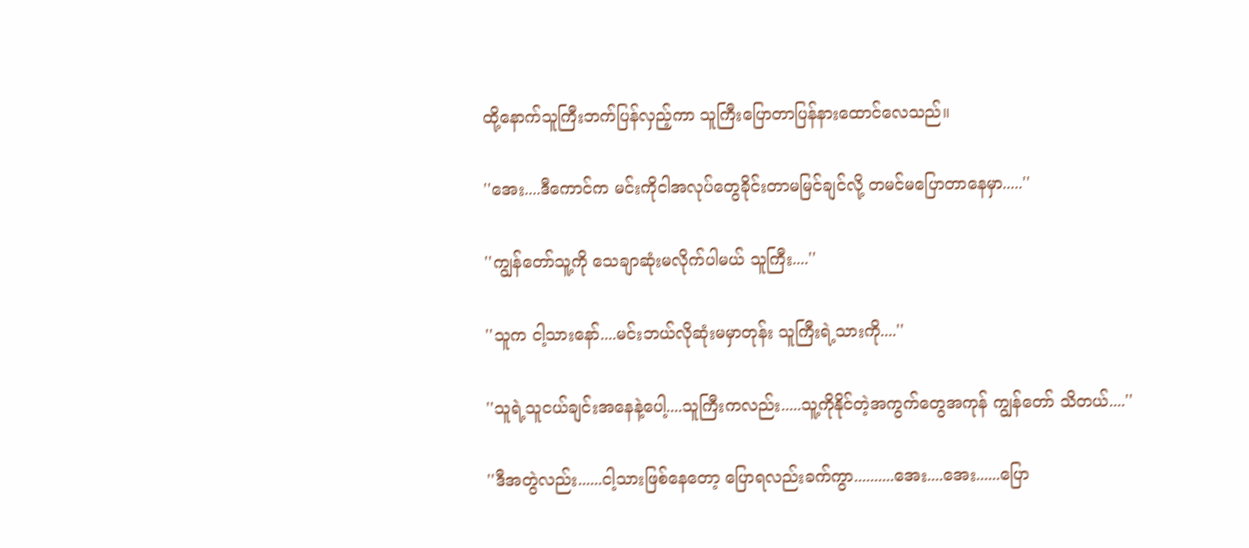ထို့နောက်သူကြီးဘက်ပြန်လှည့်ကာ သူကြီးပြောတာပြန်နားထောင်လေသည်။

''အေး....ဒီကောင်က မင်းကိုငါအလုပ်တွေခိုင်းတာမမြင်ချင်လို့ တမင်မပြောတာနေမှာ.....''

''ကျွန်တော်သူ့ကို သေချာဆုံးမလိုက်ပါမယ် သူကြီး....''

''သူက ငါ့သားနော်....မင်းဘယ်လိုဆုံးမမှာတုန်း သူကြီးရဲ့သားကို....''

''သူရဲ့သူငယ်ချင်းအနေနဲ့ပေါ့....သူကြီးကလည်း.....သူ့ကိုနိုင်တဲ့အကွက်တွေအကုန် ကျွန်တော် သိတယ်....''

''ဒီအတွဲလည်း......ငါ့သားဖြစ်နေတော့ ပြောရလည်းခက်ကွာ..........အေး....အေး......ပြော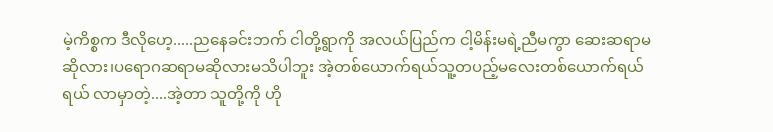မဲ့ကိစ္စက ဒီလိုဟေ့.....ညနေခင်းဘက် ငါတို့ရွာကို အလယ်ပြည်က ငါ့မိန်းမရဲ့ညီမကွာ ဆေးဆရာမဆိုလား၊ပရောဂဆရာမဆိုလားမသိပါဘူး အဲ့တစ်ယောက်ရယ်သူ့တပည့်မလေးတစ်ယောက်ရယ်ရယ် လာမှာတဲ့....အဲ့တာ သူတို့ကို ဟို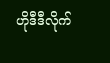ဟိုဒီဒီလိုက်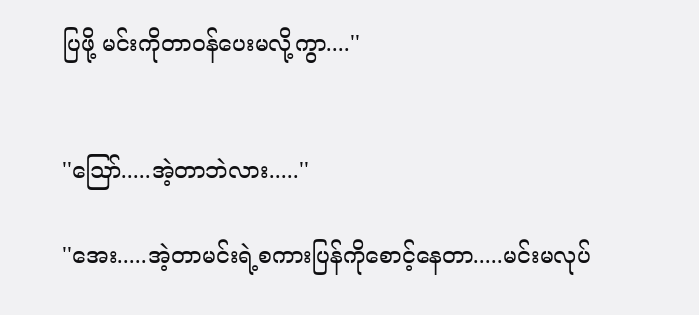ပြဖို့ မင်းကိုတာဝန်ပေးမလို့ကွာ....''


''ဪ.....အဲ့တာဘဲလား.....''

''အေး.....အဲ့တာမင်းရဲ့စကားပြန်ကိုစောင့်နေတာ.....မင်းမလုပ်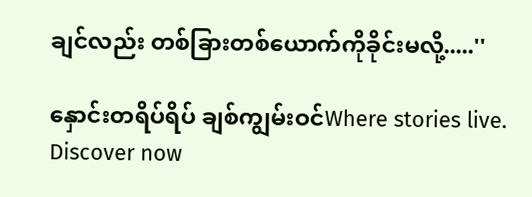ချင်လည်း တစ်ခြားတစ်ယောက်ကိုခိုင်းမလို့.....''

နှောင်းတရိပ်ရိပ် ချစ်ကျွမ်းဝင်Where stories live. Discover now